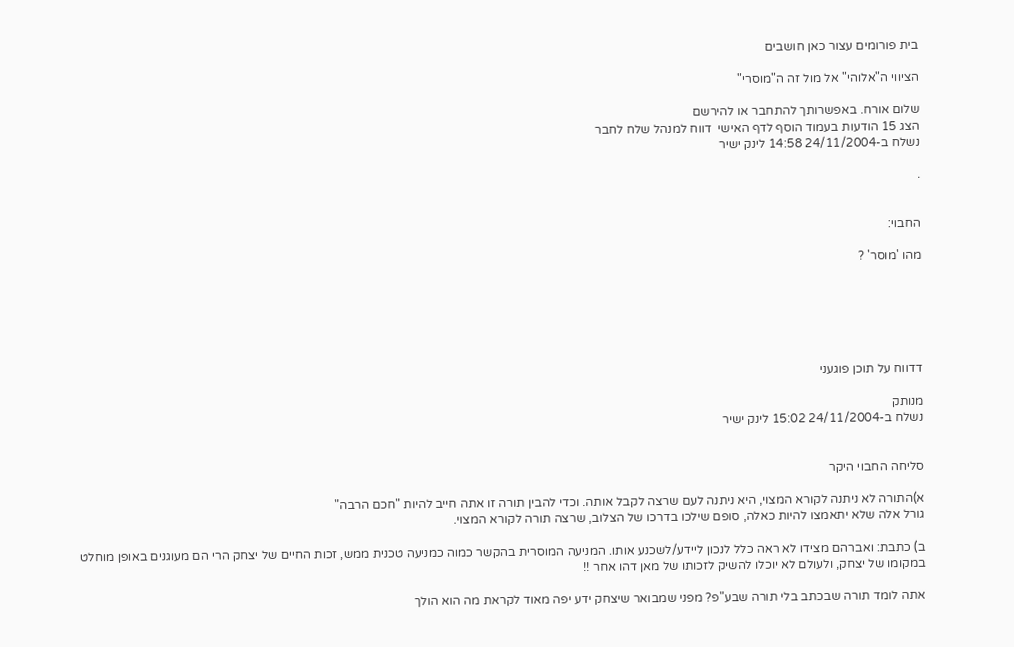בית פורומים עצור כאן חושבים

הציווי ה"אלוהי" אל מול זה ה"מוסרי"

שלום אורח. באפשרותך להתחבר או להירשם
הצג 15 הודעות בעמוד הוסף לדף האישי  דווח למנהל שלח לחבר
נשלח ב-24/11/2004 14:58 לינק ישיר

.


החבוי:

מהו 'מוסר' ?






דדווח על תוכן פוגעני

מנותק
נשלח ב-24/11/2004 15:02 לינק ישיר


סליחה החבוי היקר

א)התורה לא ניתנה לקורא המצוי, היא ניתנה לעם שרצה לקבל אותה. וכדי להבין תורה זו אתה חייב להיות "חכם הרבה"
גורל אלה שלא יתאמצו להיות כאלה, סופם שילכו בדרכו של הצלוב, שרצה תורה לקורא המצוי.

ב) כתבת: ואברהם מצידו לא ראה כלל לנכון ליידע/לשכנע אותו. המניעה המוסרית בהקשר כמוה כמניעה טכנית ממש, זכות החיים של יצחק הרי הם מעוגנים באופן מוחלט במקומו של יצחק, ולעולם לא יוכלו להשיק לזכותו של מאן דהו אחר !!

אתה לומד תורה שבכתב בלי תורה שבע"פ? מפני שמבואר שיצחק ידע יפה מאוד לקראת מה הוא הולך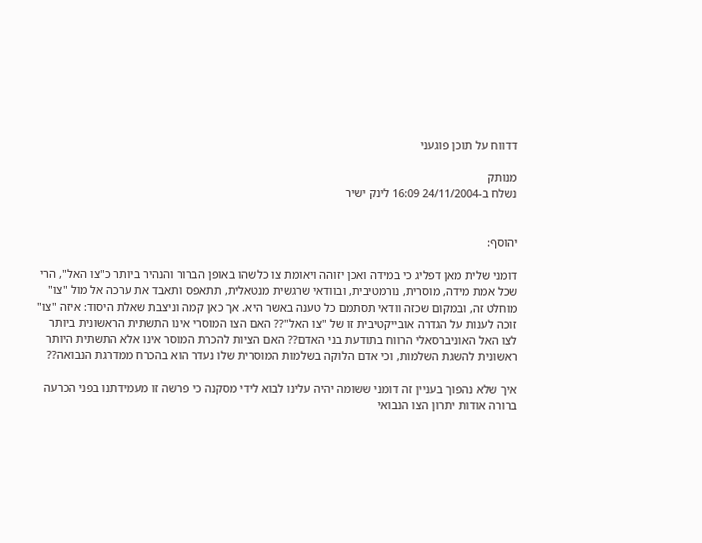דדווח על תוכן פוגעני

מנותק
נשלח ב-24/11/2004 16:09 לינק ישיר


יהוסף:

דומני שלית מאן דפליג כי במידה ואכן יזוהה ויאומת צו כלשהו באופן הברור והנהיר ביותר כ"צו האל", הרי שכל אמת מידה, מוסרית, נורמטיבית, ובוודאי שרגשית מנטאלית, תתאפס ותאבד את ערכה אל מול "צו" מוחלט זה, ובמקום שכזה וודאי תסתמם כל טענה באשר היא. אך כאן קמה וניצבת שאלת היסוד: איזה "צו" זוכה לענות על הגדרה אובייקטיבית זו של "צו האל"?? האם הצו המוסרי אינו התשתית הראשונית ביותר לצו האל האוניברסאלי הרווח בתודעת בני האדם?? האם הציות להכרת המוסר אינו אלא התשתית היותר ראשונית להשגת השלמות, וכי אדם הלוקה בשלמות המוסרית שלו נעדר הוא בהכרח ממדרגת הנבואה??

איך שלא נהפוך בעניין זה דומני ששומה יהיה עלינו לבוא לידי מסקנה כי פרשה זו מעמידתנו בפני הכרעה ברורה אודות יתרון הצו הנבואי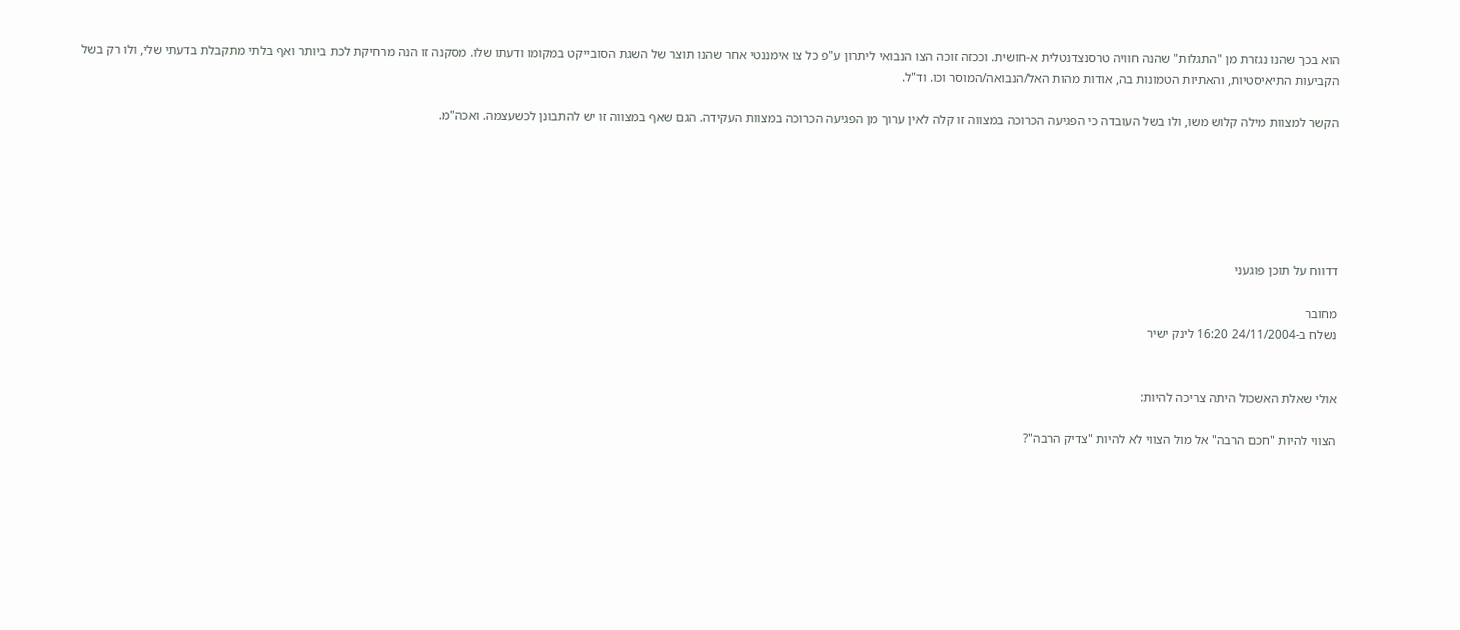הוא בכך שהנו נגזרת מן "התגלות" שהנה חוויה טרסנצדנטלית א-חושית. וככזה זוכה הצו הנבואי ליתרון ע"פ כל צו אימננטי אחר שהנו תוצר של השגת הסובייקט במקומו ודעתו שלו. מסקנה זו הנה מרחיקת לכת ביותר ואף בלתי מתקבלת בדעתי שלי, ולו רק בשל הקביעות התיאיסטיות, והאתיות הטמונות בה, אודות מהות האל/הנבואה/המוסר וכו. וד"ל.

הקשר למצוות מילה קלוש משו, ולו בשל העובדה כי הפגיעה הכרוכה במצווה זו קלה לאין ערוך מן הפגיעה הכרוכה במצוות העקידה. הגם שאף במצווה זו יש להתבונן לכשעצמה. ואכה"מ.






דדווח על תוכן פוגעני

מחובר
נשלח ב-24/11/2004 16:20 לינק ישיר


אולי שאלת האשכול היתה צריכה להיות:

הצווי להיות "חכם הרבה" אל מול הצווי לא להיות "צדיק הרבה"?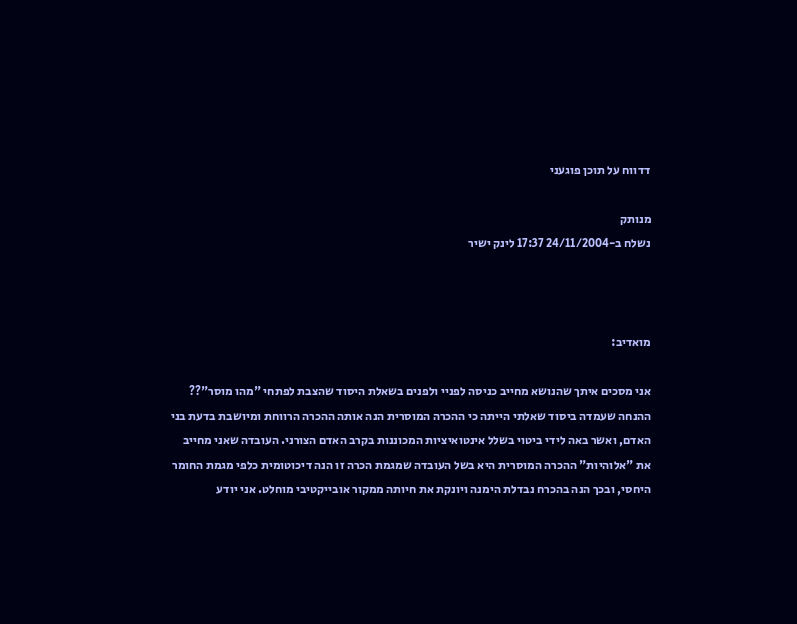דדווח על תוכן פוגעני

מנותק
נשלח ב-24/11/2004 17:37 לינק ישיר



מואדיב:

אני מסכים איתך שהנושא מחייב כניסה לפניי ולפנים בשאלת היסוד שהצבת לפתחי "מהו מוסר"?? ההנחה שעמדה ביסוד שאלתי הייתה כי ההכרה המוסרית הנה אותה ההכרה הרווחת ומיושבת בדעת בני האדם, ואשר באה לידי ביטוי בשלל אינטואיציות המכוננות בקרב האדם הצורני. העובדה שאני מחייב את "אלוהיות" ההכרה המוסרית היא בשל העובדה שמגמת הכרה זו הנה דיכוטומית כלפי מגמת החומר היחסי, ובכך הנה בהכרח נבדלת הימנה ויונקת את חיותה ממקור אובייקטיבי מוחלט. אני יודע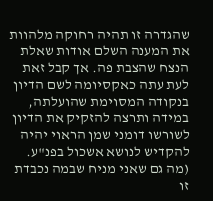שהגדרה זו תהיה רחוקה מלהוות את המענה השלם אודות שאלת הנצח שהצבת פה. אך קבל זאת לעת עתה כאקסיומה לשם הדיון בנקודה המסוימת שהועלתה, במידה ותרצה להזקיק את הדיון לשורשו דומני שמן הראוי יהיה להקדיש לנושא אשכול בפנ"ע. (מה גם שאני מניח שבמה נכבדת זו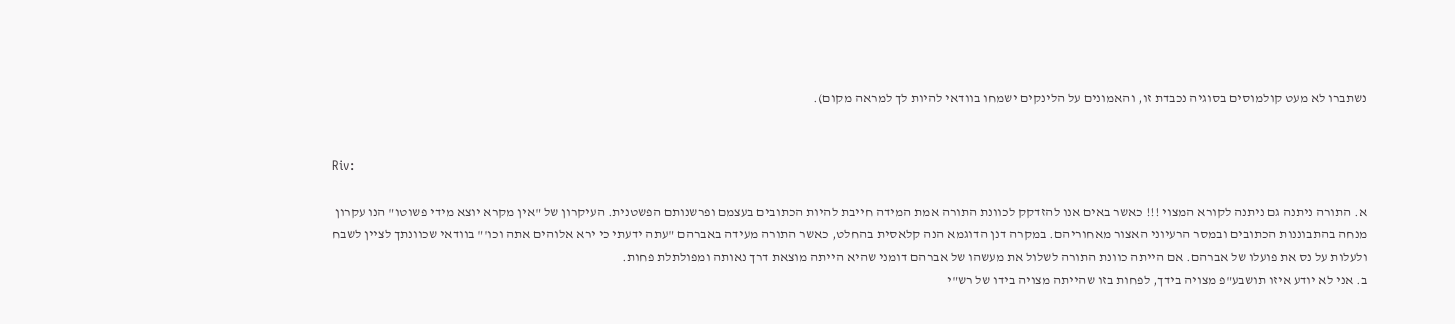נשתברו לא מעט קולמוסים בסוגיה נכבדת זו, והאמונים על הלינקים ישמחו בוודאי להיות לך למראה מקום).


Riv:

א. התורה ניתנה גם ניתנה לקורא המצוי !!! כאשר באים אנו להזדקק לכוונת התורה אמת המידה חייבת להיות הכתובים בעצמם ופרשנותם הפשטנית. העיקרון של "אין מקרא יוצא מידי פשוטו" הנו עקרון מנחה בהתבוננות הכתובים ובמסר הרעיוני האצור מאחוריהם. במקרה דנן הדוגמא הנה קלאסית בהחלט, כאשר התורה מעידה באברהם "עתה ידעתי כי ירא אלוהים אתה וכו'" בוודאי שכוונתך לציין לשבח ולעלות על נס את פועלו של אברהם. אם הייתה כוונת התורה לשלול את מעשהו של אברהם דומני שהיא הייתה מוצאת דרך נאותה ומפולתלת פחות.
ב. אני לא יודע איזו תושבע"פ מצויה בידך, לפחות בזו שהייתה מצויה בידו של רש"י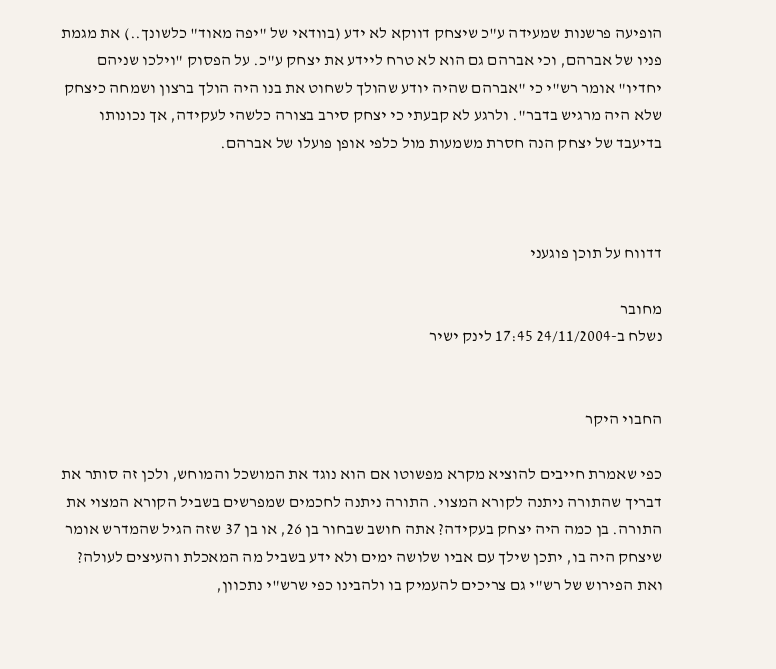הופיעה פרשנות שמעידה ע"כ שיצחק דווקא לא ידע (בוודאי של "יפה מאוד" כלשונך..) את מגמת פניו של אברהם, וכי אברהם גם הוא לא טרח ליידע את יצחק ע"כ. על הפסוק "וילכו שניהם יחדיו" אומר רש"י כי "אברהם שהיה יודע שהולך לשחוט את בנו היה הולך ברצון ושמחה כיצחק שלא היה מרגיש בדבר". ולרגע לא קבעתי כי יצחק סירב בצורה כלשהי לעקידה, אך נכונותו בדיעבד של יצחק הנה חסרת משמעות מול כלפי אופן פועלו של אברהם.



דדווח על תוכן פוגעני

מחובר
נשלח ב-24/11/2004 17:45 לינק ישיר


החבוי היקר

כפי שאמרת חייבים להוציא מקרא מפשוטו אם הוא נוגד את המושכל והמוחש, ולכן זה סותר את דבריך שהתורה ניתנה לקורא המצוי. התורה ניתנה לחכמים שמפרשים בשביל הקורא המצוי את התורה. בן כמה היה יצחק בעקידה? אתה חושב שבחור בן 26, או בן 37 שזה הגיל שהמדרש אומר שיצחק היה בו, יתכן שילך עם אביו שלושה ימים ולא ידע בשביל מה המאכלת והעיצים לעולה? ואת הפירוש של רש"י גם צריכים להעמיק בו ולהבינו כפי שרש"י נתכוון,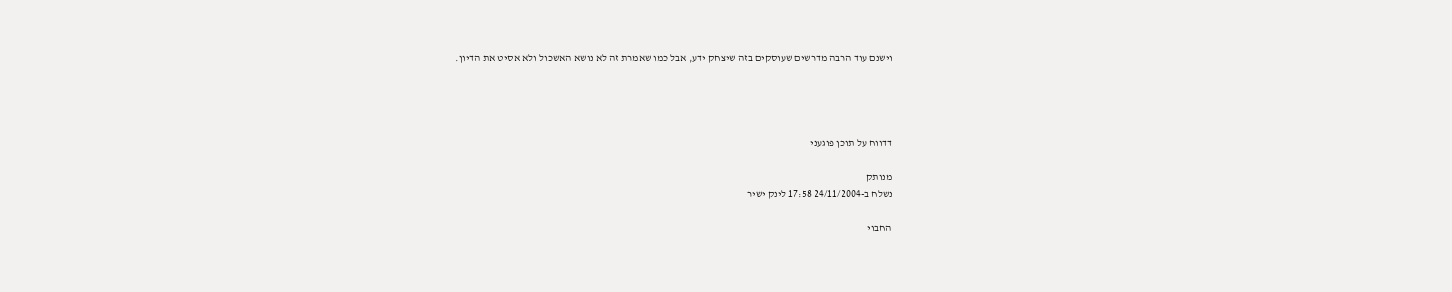וישנם עוד הרבה מדרשים שעוסקים בזה שיצחק ידע, אבל כמו שאמרת זה לא נושא האשכול ולא אסיט את הדיון.




דדווח על תוכן פוגעני

מנותק
נשלח ב-24/11/2004 17:58 לינק ישיר

החבוי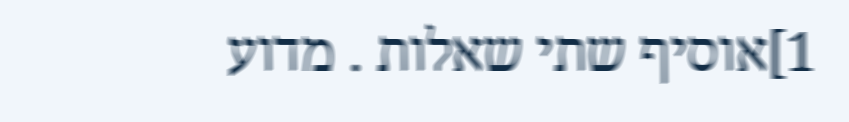1]אוסיף שתי שאלות . מדוע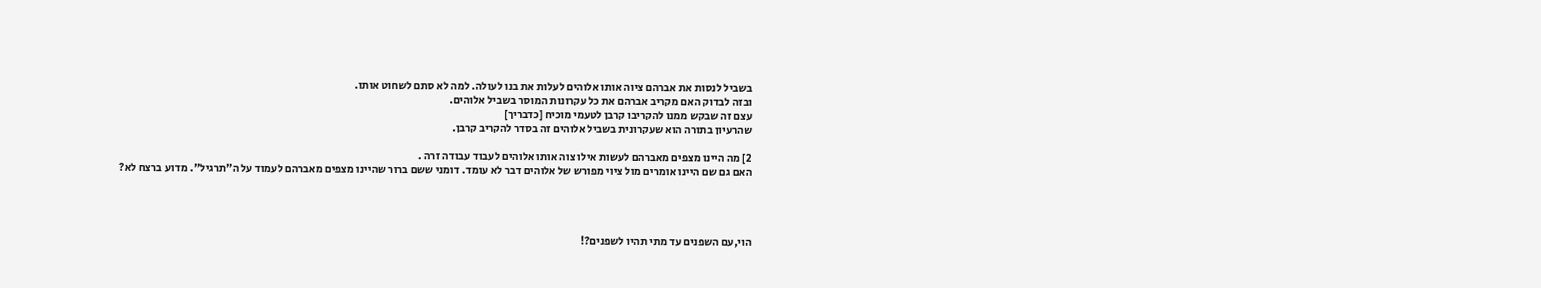בשביל לנסות את אברהם ציוה אותו אלוהים לעלות את בנו לעולה. למה לא סתם לשחוט אותו.
ובזה לבדוק האם מקריב אברהם את כל עקרונות המוסר בשביל אלוהים.
עצם זה שבקש ממנו להקריבו קרבן לטעמי מוכיח [כדבריך]
שהרעיון בתורה הוא שעקרונית בשביל אלוהים זה בסדר להקריב קרבן.

2] מה היינו מצפים מאברהם לעשות אילו צוה אותו אלוהים לעבוד עבודה זרה .
האם גם שם היינו אומרים מול ציוי מפורש של אלוהים דבר לא עומד. דומני ששם ברור שהיינו מצפים מאברהם לעמוד על ה"תרגיל". מדוע ברצח לא?




הוי,עם השפנים עד מתי תהיו לשפנים?!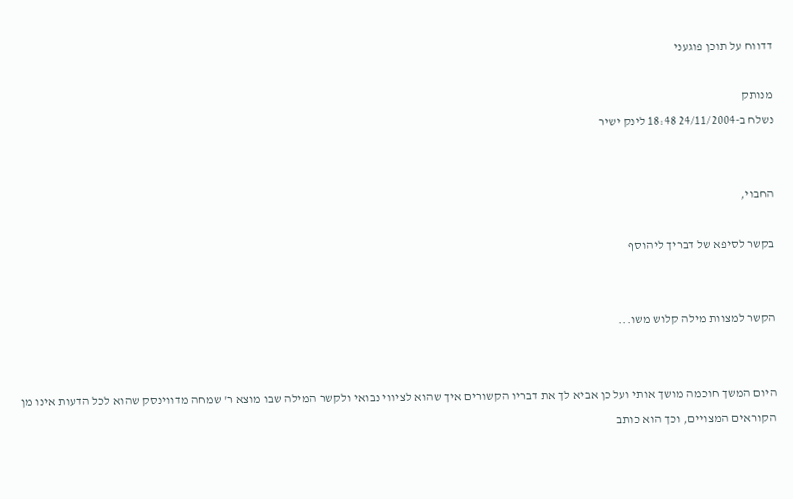דדווח על תוכן פוגעני

מנותק
נשלח ב-24/11/2004 18:48 לינק ישיר


החבוי,

בקשר לסיפא של דבריך ליהוסף


הקשר למצוות מילה קלוש משו...


היום המשך חוכמה מושך אותי ועל כן אביא לך את דבריו הקשורים איך שהוא לציווי נבואי ולקשר המילה שבו מוצא ר' שמחה מדווינסק שהוא לכל הדעות אינו מן הקוראים המצויים, וכך הוא כותב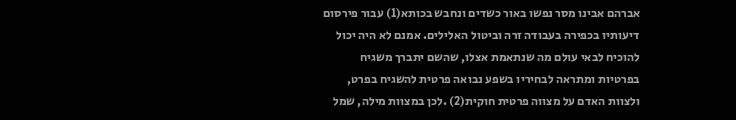אברהם אבינו מסר נפשו באור כשדים ונחבש בכותא(1) עבור פירסום דיעותיו בכפירה בעבודה זרה וביטול האלילים. אמנם לא היה יכול להוכיח לבאי עולם מה שנתאמת אצלו, שהשם יתברך משגיח בפרטיות ומתראה לבחיריו בשפע נבואה פרטית להשגיח בפרט, ולצוות האדם על מצווה פרטית חוקית(2) .לכן במצוות מילה, שמל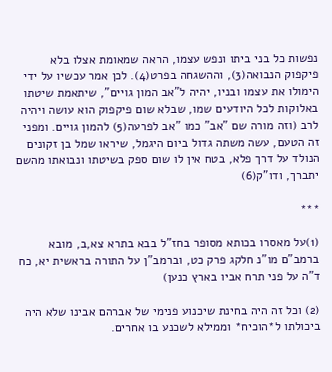נפשות כל בני ביתו ונפש עצמו, הראה שמאומת אצלו בלא פיקפוק הנבואה(3), וההשגחה בפרט(4). לכן אמר עכשיו על ידי הימולו את עצמו ובניו, יהיה ל"אב המון גויים", שיתאמת שיטתו באלוקות לכל היודעים שמו, שבלא שום פיקפוק הוא עושה ויהיה לרב (וזה מורה שם "אב" כמו "אב לפרעה(5) להמון גויים. ומפני זה הטעם, עשה משתה גדול ביום היגמל, שיראו שמל בן זקונים הנולד על דרך פלא, בטח אין לו שום ספק בשיטתו ונבואתו מהשם יתברך, ודו"ק(6)

***

(1)על מאסרו בכותא מסופר בחז"ל בבא בתרא צא,ב, מובא ברמב"ם מו"נ חלקג פרק כט, וברמב"ן על התורה בראשית יא, כח ד"ה על פני תרח אביו בארץ כנען)

(2) וכל זה היה בחינת שיכנוע פנימי של אברהם אבינו שלא היה ביכולתו ל*הוכיח* וממילא לשכנע בו אחרים.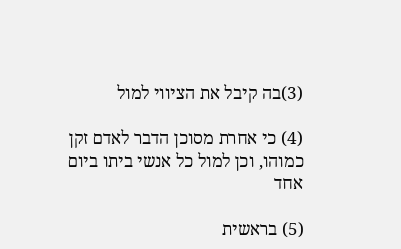(3)בה קיבל את הציווי למול

(4) כי אחרת מסוכן הדבר לאדם זקן כמוהו, וכן למול כל אנשי ביתו ביום אחד

(5) בראשית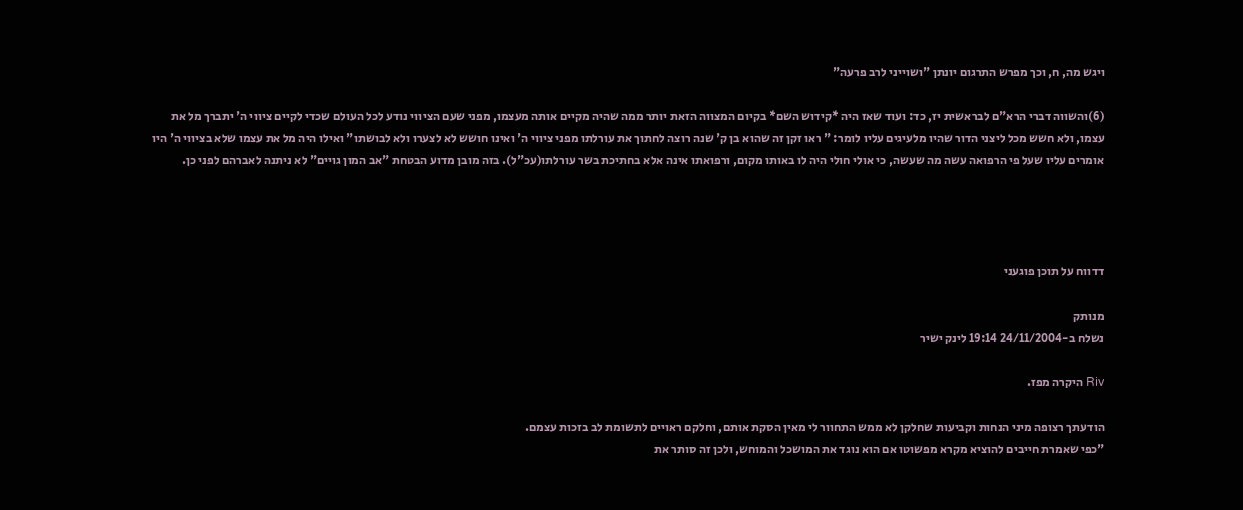ויגש מה, ח, וכך מפרש התרגום יונתן "ושוייני לרב פרעה"

(6)והשווה דברי הרא"ם לבראשית יז, כד: ועוד שאז היה *קידוש השם* בקיום המצווה הזאת יותר ממה שהיה מקיים אותה מעצמו, מפני שעם הציווי נודע לכל העולם שכדי לקיים ציווי ה' יתברך מל את עצמו, ולא חשש מכל ליצני הדור שהיו מלעיגים עליו לומר: " ראו זקן זה שהוא בן ק' שנה רוצה לחתוך את עורלתו מפני ציווי ה' ואינו חושש לא לצערו ולא לבושתו" ואילו היה מל את עצמו שלא בציווי ה' היו אומרים עליו שעל פי הרפואה עשה מה שעשה, כי אולי חולי היה לו באותו מקום, ורפואתו אינה אלא בחתיכת בשר עורלתו(עכ"ל). בזה מובן מדוע הבטחת "אב המון גויים" לא ניתנה לאברהם לפני כן.




דדווח על תוכן פוגעני

מנותק
נשלח ב-24/11/2004 19:14 לינק ישיר

Riv היקרה מפז.

הודעתך רצופה מיני הנחות וקביעות שחלקן לא ממש התחוור לי מאין הסקת אותם, וחלקם ראויים לתשומת לב בזכות עצמם.
"כפי שאמרת חייבים להוציא מקרא מפשוטו אם הוא נוגד את המושכל והמוחש, ולכן זה סותר את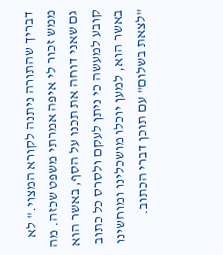דבריך שהתורה ניתנה לקורא המצוי." לא ממש זכור לי איפה אמרתי משפט שכזה. מה גם שאני דוחה את תכנו על הסף, באשר הוא קובע למעשה כי ניתן לעקם ולסרס כל כתוב באשר הוא, למען יוכלו מושכלינו ומוחשינו "לצאת בשלום" עם תוכן דברי הכתוב.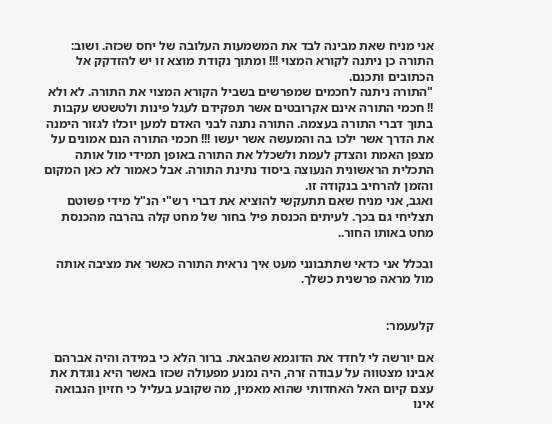אני מניח שאת מבינה לבד את המשמעות העלובה של יחס שכזה. ושוב: התורה כן ניתנה לקורא המצוי !!! ומתוך נקודת מוצא זו יש להזדקק אל הכתובים ותכנם.
"התורה ניתנה לחכמים שמפרשים בשביל הקורא המצוי את התורה. לא ולא !! חכמי התורה אינם אקרובטים אשר תפקידם לעגל פינות ולטשטש עקבות בתוך דברי התורה בעצמה. התורה נתנה לבני האדם למען יוכלו לגזור הימנה את הדרך אשר ילכו בה והמעשה אשר יעשו !!! חכמי התורה הנם אמונים על מצפן האמת והצדק לעמת ולשכלל את התורה באופן תמידי מול אותה התכלית הראשונית הנעוצה ביסוד נתינת התורה. אבל כאמור לא כאן המקום והזמן להרחיב בנקודה זו.
ואגב, אני מניח שאם תתעקשי להוציא את דברי רש"י הנ"ל מידי פשוטם תצליחי גם בכך. לעיתים הכנסת פיל בחור של מחט קלה בהרבה מהכנסת מחט באותו החור..

ובכלל אני כדאי שתתבונני מעט איך נראית התורה כאשר את מציבה אותה מול מראה פרשנית כשלך.


קלעעמר:

אם יורשה לי לחדד את הדוגמא שהבאת. ברור הלא כי במידה והיה אברהם אבינו מצטווה על עבודה זרה, היה נמנע מפעולה שכזו באשר היא נוגדת את עצם קיום האל האחדותי שהוא מאמין, מה שקובע בעליל כי חזיון הנבואה אינו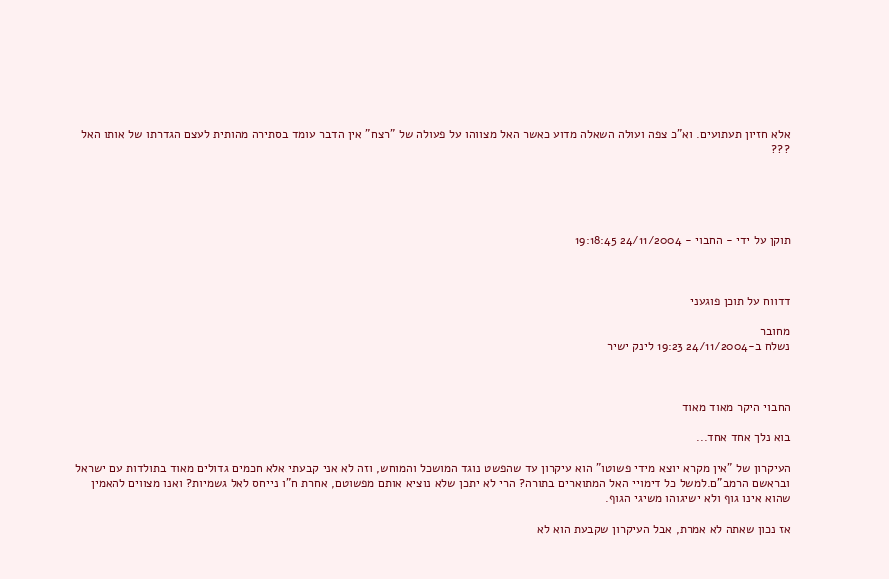אלא חזיון תעתועים. וא"כ צפה ועולה השאלה מדוע כאשר האל מצווהו על פעולה של "רצח" אין הדבר עומד בסתירה מהותית לעצם הגדרתו של אותו האל ???





תוקן על ידי - החבוי - 24/11/2004 19:18:45



דדווח על תוכן פוגעני

מחובר
נשלח ב-24/11/2004 19:23 לינק ישיר



החבוי היקר מאוד מאוד

בוא נלך אחד אחד...

העיקרון של "אין מקרא יוצא מידי פשוטו" הוא עיקרון עד שהפשט נוגד המושכל והמוחש, וזה לא אני קבעתי אלא חכמים גדולים מאוד בתולדות עם ישראל ובראשם הרמב"ם.למשל כל דימויי האל המתוארים בתורה? הרי לא יתכן שלא נוציא אותם מפשוטם, אחרת ח"ו נייחס לאל גשמיות? ואנו מצווים להאמין שהוא אינו גוף ולא ישיגוהו משיגי הגוף.

אז נכון שאתה לא אמרת, אבל העיקרון שקבעת הוא לא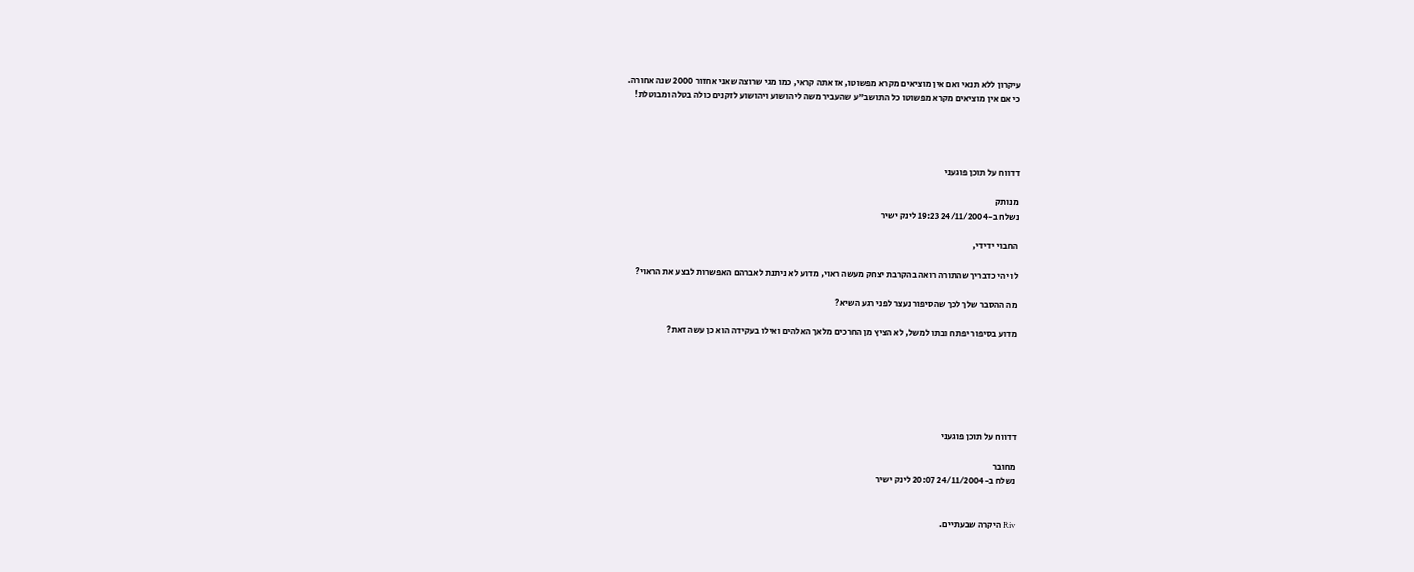עיקרון ללא תנאי ואם אין מוציאים מקרא מפשוטו, אז אתה קראי, כמו מגי שרוצה שאני אחזור 2000 שנה אחורה.
כי אם אין מוציאים מקרא מפשוטו כל התושב"ע שהעביר משה ליהושוע ויהושוע לזקנים כולה בטלה ומבוטלת!




דדווח על תוכן פוגעני

מנותק
נשלח ב-24/11/2004 19:23 לינק ישיר

החבוי ידידי,

לו יהי כדבריך שהתורה רואה בהקרבת יצחק מעשה ראוי, מדוע לא ניתנת לאברהם האפשרות לבצע את הראוי?

מה ההסבר שלך לכך שהסיפור נעצר לפני רגע השיא?

מדוע בסיפור יפתח ובתו למשל, לא הציץ מן החרכים מלאך האלהים ואילו בעקידה הוא כן עשה זאת?






דדווח על תוכן פוגעני

מחובר
נשלח ב-24/11/2004 20:07 לינק ישיר


Riv היקרה שבעתיים.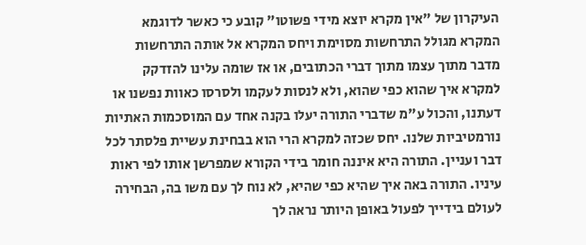העיקרון של "אין מקרא יוצא מידי פשוטו" קובע כי כאשר לדוגמא המקרא מגולל התרחשות מסוימת ויחס המקרא אל אותה התרחשות מדבר מתוך עצמו מתוך דברי הכתובים, או אז שומה עלינו להזדקק למקרא איך שהוא כפי שהוא, ולא לנסות לעקמו ולסרסו כאוות נפשנו או דעתנו, והכול ע"מ שדברי התורה יעלו בקנה אחד עם המוסכמות האתיות נורמטיביות שלנו. יחס שכזה למקרא הרי הוא בבחינת עשיית פלסתר לכל דבר ועניין. התורה היא איננה חומר בידי הקורא שמפרשן אותו לפי ראות עיניו. התורה באה איך שהיא כפי שהיא, לא נוח לך עם משו בה, הבחירה לעולם בידייך לפעול באופן היותר נראה לך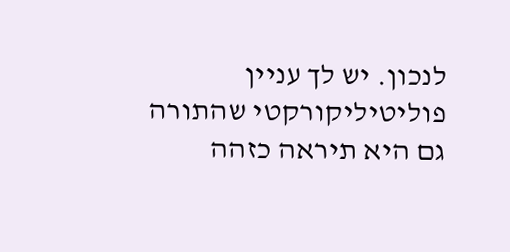לנכון. יש לך עניין פוליטיליקורקטי שהתורה גם היא תיראה כזהה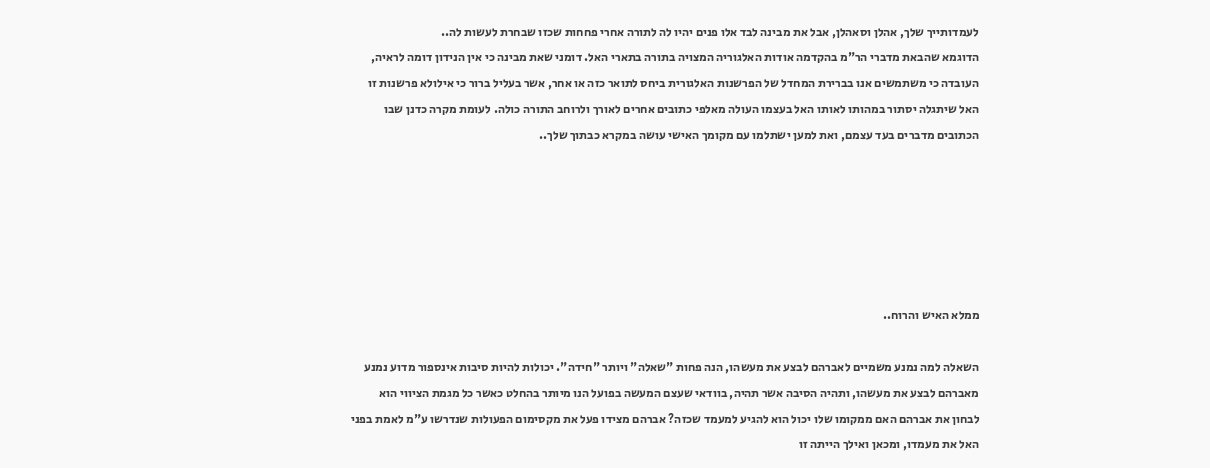לעמדותייך שלך, אהלן וסאהלן, אבל את מבינה לבד אלו פנים יהיו לה לתורה אחרי פחחות שכזו שבחרת לעשות לה..
הדוגמא שהבאת מדברי הר"מ בהקדמה אודות האלגוריה המצויה בתורה בתארי האל. דומני שאת מבינה כי אין הנידון דומה לראיה, העובדה כי משתמשים אנו בברירת המחדל של הפרשנות האלגורית ביחס לתואר כזה או אחר, אשר בעליל ברור כי אילולא פרשנות זו האל שיתגלה יסתור במהותו לאותו האל בעצמו העולה מאלפי כתובים אחרים לאורך ולרוחב התורה כולה. לעומת מקרה כדנן שבו הכתובים מדברים בעד עצמם, ואת למען ישתלמו עם מקומך האישי עושה במקרא כבתוך שלך..






ממלא האיש והרוח..

השאלה למה נמנע משמיים לאברהם לבצע את מעשהו, הנה פחות "שאלה" ויותר "חידה". יכולות להיות סיבות אינספור מדוע נמנע מאברהם לבצע את מעשהו, ותהיה הסיבה אשר תהיה, בוודאי שעצם המעשה בפועל הנו מיותר בהחלט כאשר כל מגמת הציווי הוא לבחון את אברהם האם ממקומו שלו יכול הוא להגיע למעמד שכזה? אברהם מצידו פעל את מקסימום הפעולות שנדרשו ע"מ לאמת בפני האל את מעמדו, ומכאן ואילך הייתה זו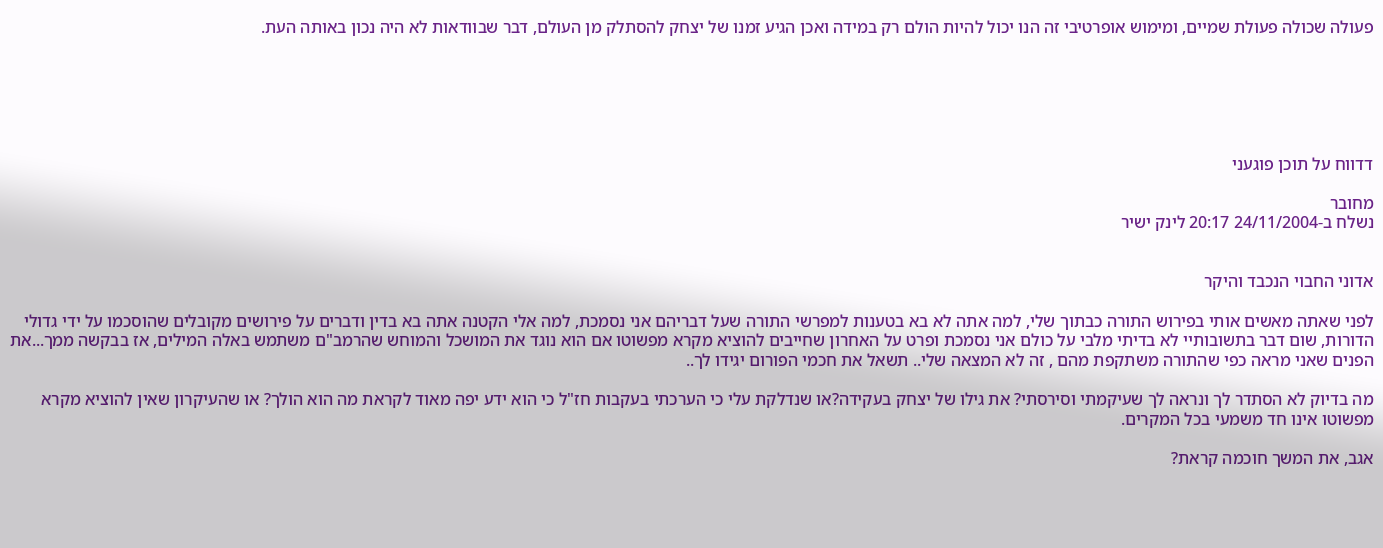פעולה שכולה פעולת שמיים, ומימוש אופרטיבי זה הנו יכול להיות הולם רק במידה ואכן הגיע זמנו של יצחק להסתלק מן העולם, דבר שבוודאות לא היה נכון באותה העת.






דדווח על תוכן פוגעני

מחובר
נשלח ב-24/11/2004 20:17 לינק ישיר


אדוני החבוי הנכבד והיקר

לפני שאתה מאשים אותי בפירוש התורה כבתוך שלי, למה אתה לא בא בטענות למפרשי התורה שעל דבריהם אני נסמכת, למה אלי הקטנה אתה בא בדין ודברים על פירושים מקובלים שהוסכמו על ידי גדולי הדורות, שום דבר בתשובותיי לא בדיתי מלבי על כולם אני נסמכת ופרט על האחרון שחייבים להוציא מקרא מפשוטו אם הוא נוגד את המושכל והמוחש שהרמב"ם משתמש באלה המילים, אז בבקשה ממך...את הפנים שאני מראה כפי שהתורה משתקפת מהם , זה לא המצאה שלי.. תשאל את חכמי הפורום יגידו לך..

מה בדיוק לא הסתדר לך ונראה לך שעיקמתי וסירסתי? את גילו של יצחק בעקידה?או שנדלקת עלי כי הערכתי בעקבות חז"ל כי הוא ידע יפה מאוד לקראת מה הוא הולך? או שהעיקרון שאין להוציא מקרא מפשוטו אינו חד משמעי בכל המקרים.

אגב, את המשך חוכמה קראת?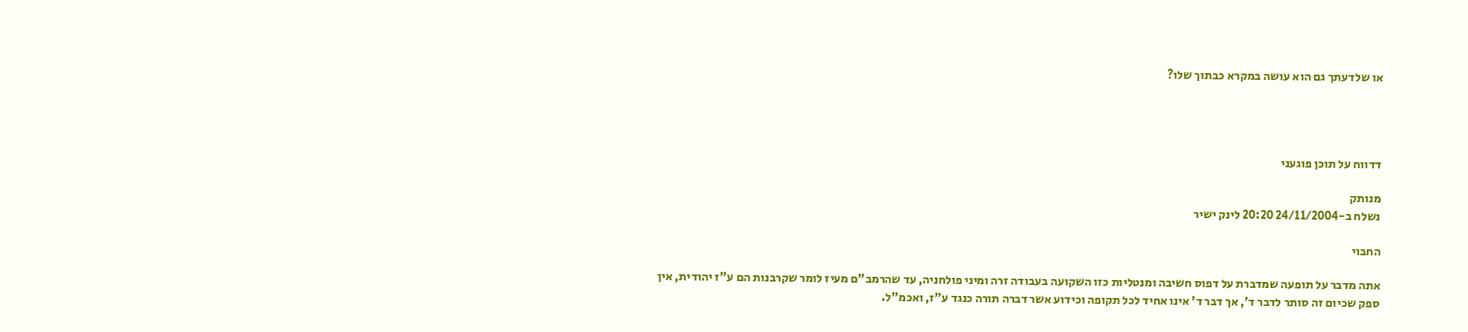או שלדעתך גם הוא עושה במקרא כבתוך שלו?




דדווח על תוכן פוגעני

מנותק
נשלח ב-24/11/2004 20:20 לינק ישיר

החבוי

אתה מדבר על תופעה שמדברת על דפוס חשיבה ומנטליות כזו השקועה בעבודה זרה ומיני פולחניה, עד שהרמב"ם מעיז לומר שקרבנות הם ע"ז יהודית, אין ספק שכיום זה סותר לדבר ד', אך דבר ד' אינו אחיד לכל תקופה וכידוע אשר דברה תורה כנגד ע"ז, ואכמ"ל.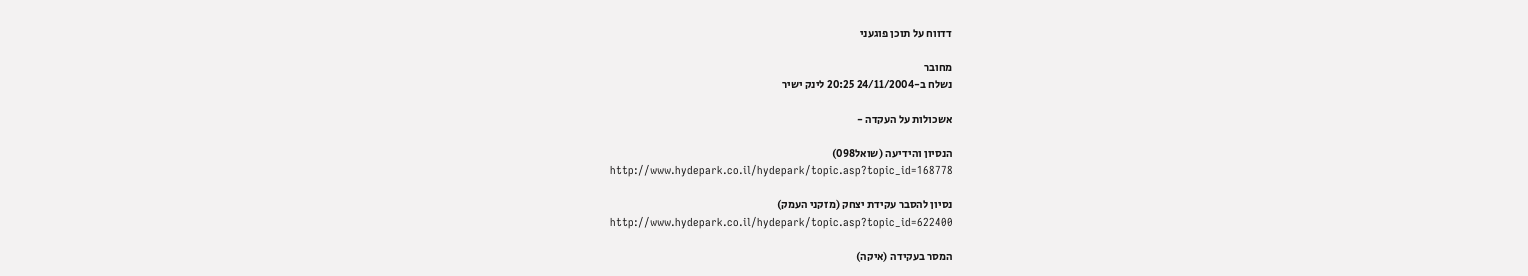דדווח על תוכן פוגעני

מחובר
נשלח ב-24/11/2004 20:25 לינק ישיר

אשכולות על העקדה -

הנסיון והידיעה (שואל098)
http://www.hydepark.co.il/hydepark/topic.asp?topic_id=168778

נסיון להסבר עקידת יצחק (מזקני העמק)
http://www.hydepark.co.il/hydepark/topic.asp?topic_id=622400

המסר בעקידה (איקה)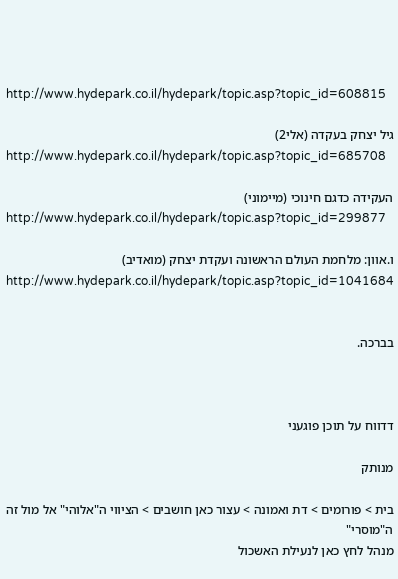http://www.hydepark.co.il/hydepark/topic.asp?topic_id=608815

גיל יצחק בעקדה (אלי2)
http://www.hydepark.co.il/hydepark/topic.asp?topic_id=685708

העקידה כדגם חינוכי (מיימוני)
http://www.hydepark.co.il/hydepark/topic.asp?topic_id=299877

ו.אוון: מלחמת העולם הראשונה ועקדת יצחק (מואדיב)
http://www.hydepark.co.il/hydepark/topic.asp?topic_id=1041684


בברכה.



דדווח על תוכן פוגעני

מנותק

בית > פורומים > דת ואמונה > עצור כאן חושבים > הציווי ה"אלוהי" אל מול זה ה"מוסרי"
מנהל לחץ כאן לנעילת האשכול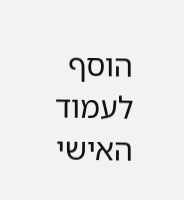הוסף לעמוד האישי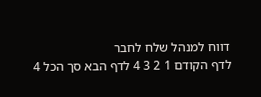דווח למנהל שלח לחבר
לדף הקודם 1 2 3 4 לדף הבא סך הכל 4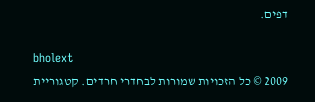דפים.

bholext
2009 © כל הזכויות שמורות לבחדרי חרדים. קטגוריית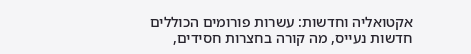אקטואליה וחדשות: עשרות פורומים הכוללים חדשות נעייס, מה קורה בחצרות חסידים,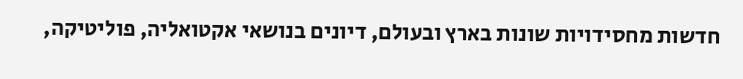חדשות מחסידויות שונות בארץ ובעולם, דיונים בנושאי אקטואליה, פוליטיקה,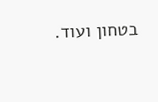בטחון ועוד.